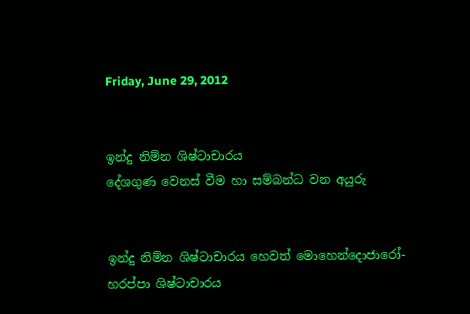Friday, June 29, 2012


ඉන්දු නිම්න ශිෂ්ටාචාරය
දේශගුණ වෙනස්‌ වීම හා සම්බන්ධ වන අයුරු


ඉන්දු නිම්න ශිෂ්ටාචාරය හෙවත් මොහෙන්දොජාරෝ-හරප්පා ශිෂ්ටාචාරය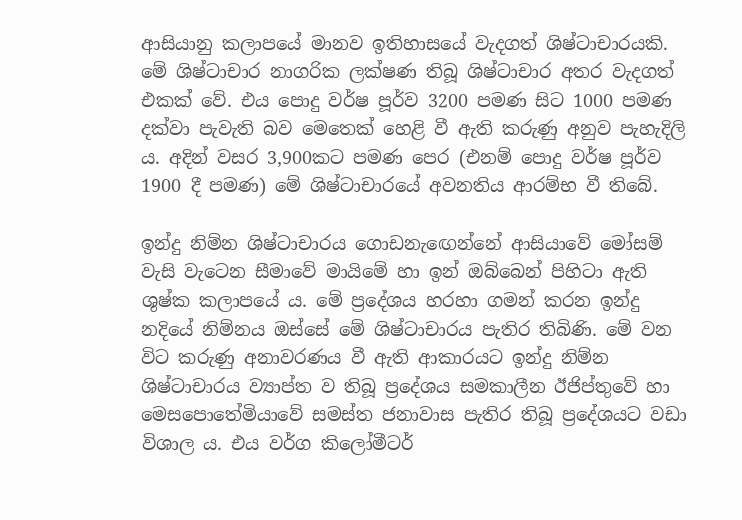ආසියානු කලාපයේ මානව ඉතිහාසයේ වැදගත් ශිෂ්ටාචාරයකි. මේ ශිෂ්ටාචාර නාගරික ලක්‌ෂණ තිබූ ශිෂ්ටාචාර අතර වැදගත් එකක්‌ වේ. එය පොදු වර්ෂ පූර්ව 3200 පමණ සිට 1000 පමණ දක්‌වා පැවැති බව මෙතෙක්‌ හෙළි වී ඇති කරුණු අනුව පැහැදිලි ය. අදින් වසර 3,900කට පමණ පෙර (එනම් පොදු වර්ෂ පූර්ව 1900 දී පමණ) මේ ශිෂ්ටාචාරයේ අවනතිය ආරම්භ වී තිබේ.

ඉන්දු නිම්න ශිෂ්ටාචාරය ගොඩනැඟෙන්නේ ආසියාවේ මෝසම් වැසි වැටෙන සීමාවේ මායිමේ හා ඉන් ඔබ්බෙන් පිහිටා ඇති ශුෂ්ක කලාපයේ ය. මේ ප්‍රදේශය හරහා ගමන් කරන ඉන්දු නදියේ නිම්නය ඔස්‌සේ මේ ශිෂ්ටාචාරය පැතිර තිබිණි. මේ වන විට කරුණු අනාවරණය වී ඇති ආකාරයට ඉන්දු නිම්න ශිෂ්ටාචාරය ව්‍යාප්ත ව තිබූ ප්‍රදේශය සමකාලීන ඊජිප්තුවේ හා මෙසපොතේමියාවේ සමස්‌ත ජනාවාස පැතිර තිබූ ප්‍රදේශයට වඩා විශාල ය. එය වර්ග කිලෝමීටර්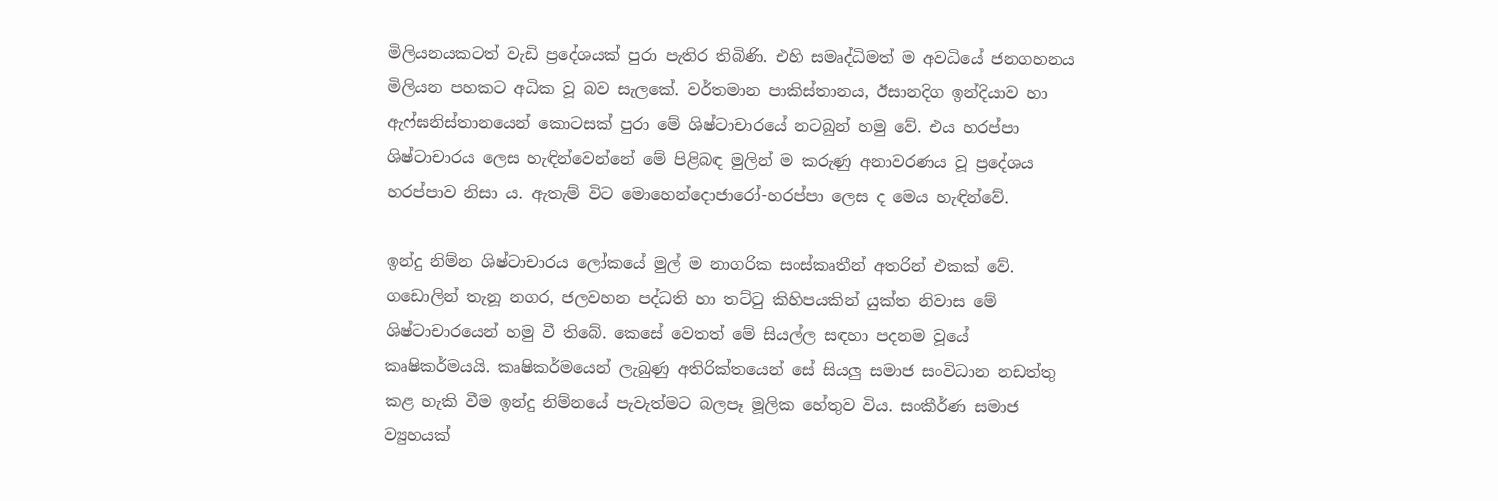මිලියනයකටත් වැඩි ප්‍රදේශයක්‌ පුරා පැතිර තිබිණි. එහි සමෘද්ධිමත් ම අවධියේ ජනගහනය මිලියන පහකට අධික වූ බව සැලකේ. වර්තමාන පාකිස්‌තානය, ඊසානදිග ඉන්දියාව හා ඇෆ්ඝනිස්‌තානයෙන් කොටසක්‌ පුරා මේ ශිෂ්ටාචාරයේ නටබුන් හමු වේ. එය හරප්පා ශිෂ්ටාචාරය ලෙස හැඳින්වෙන්නේ මේ පිළිබඳ මුලින් ම කරුණු අනාවරණය වූ ප්‍රදේශය හරප්පාව නිසා ය. ඇතැම් විට මොහෙන්දොජාරෝ-හරප්පා ලෙස ද මෙය හැඳින්වේ.

ඉන්දු නිම්න ශිෂ්ටාචාරය ලෝකයේ මුල් ම නාගරික සංස්‌කෘතීන් අතරින් එකක්‌ වේ. ගඩොලින් තැනූ නගර, ජලවහන පද්ධති හා තට්‌ටු කිහිපයකින් යුක්‌ත නිවාස මේ ශිෂ්ටාචාරයෙන් හමු වී තිබේ. කෙසේ වෙතත් මේ සියල්ල සඳහා පදනම වූයේ කෘෂිකර්මයයි. කෘෂිකර්මයෙන් ලැබුණු අතිරික්‌තයෙන් සේ සියලු සමාජ සංවිධාන නඩත්තු කළ හැකි වීම ඉන්දු නිම්නයේ පැවැත්මට බලපෑ මූලික හේතුව විය. සංකීර්ණ සමාජ ව්‍යුහයක්‌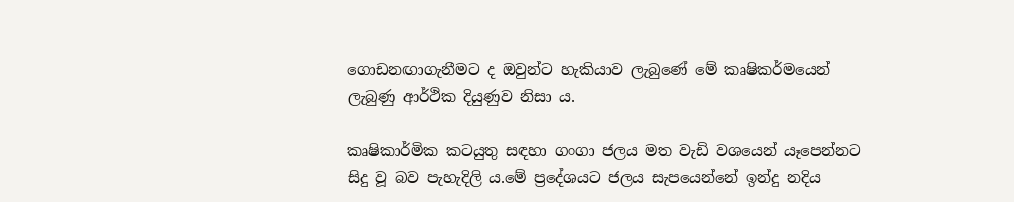ගොඩනඟාගැනීමට ද ඔවුන්ට හැකියාව ලැබුණේ මේ කෘෂිකර්මයෙන් ලැබුණු ආර්ථික දියුණුව නිසා ය.

කෘෂිකාර්මික කටයුතු සඳහා ගංගා ජලය මත වැඩි වශයෙන් යෑපෙන්නට සිදු වූ බව පැහැදිලි ය.මේ ප්‍රදේශයට ජලය සැපයෙන්නේ ඉන්දු නදිය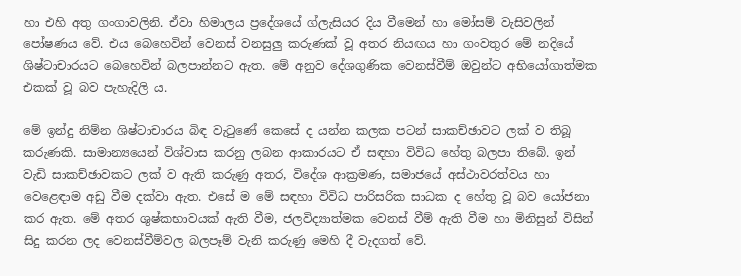හා එහි අතු ගංගාවලිනි. ඒවා හිමාලය ප්‍රදේශයේ ග්ලැසියර දිය වීමෙන් හා මෝසම් වැසිවලින් පෝෂණය වේ. එය බෙහෙවින් වෙනස්‌ වනසුලු කරුණක්‌ වූ අතර නියඟය හා ගංවතුර මේ නදියේ ශිෂ්ටාචාරයට බෙහෙවින් බලපාන්නට ඇත. මේ අනුව දේශගුණික වෙනස්‌වීම් ඔවුන්ට අභියෝගාත්මක එකක්‌ වූ බව පැහැදිලි ය.

මේ ඉන්දු නිම්න ශිෂ්ටාචාරය බිඳ වැටුණේ කෙසේ ද යන්න කලක පටන් සාකච්ඡාවට ලක්‌ ව තිබූ කරුණකි. සාමාන්‍යයෙන් විශ්වාස කරනු ලබන ආකාරයට ඒ සඳහා විවිධ හේතු බලපා තිබේ. ඉන් වැඩි සාකච්ඡාවකට ලක්‌ ව ඇති කරුණු අතර, විදේශ ආක්‍රමණ, සමාජයේ අස්‌ථාවරත්වය හා වෙළෙඳාම අඩු වීම දක්‌වා ඇත. එසේ ම මේ සඳහා විවිධ පාරිසරික සාධක ද හේතු වූ බව යෝජනා කර ඇත. මේ අතර ශුෂ්කභාවයක්‌ ඇති වීම, ජලවිද්‍යාත්මක වෙනස්‌ වීම් ඇති වීම හා මිනිසුන් විසින් සිදු කරන ලද වෙනස්‌වීම්වල බලපෑම් වැනි කරුණු මෙහි දී වැදගත් වේ.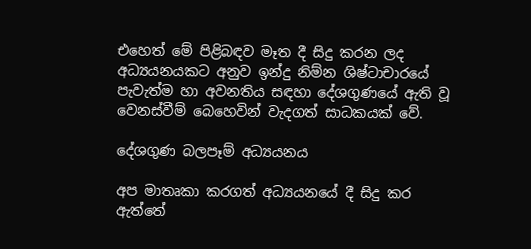එහෙත් මේ පිළිබඳව මෑත දී සිදු කරන ලද අධ්‍යයනයකට අනුව ඉන්දු නිම්න ශිෂ්ටාචාරයේ පැවැත්ම හා අවනතිය සඳහා දේශගුණයේ ඇති වූ වෙනස්‌වීම් බෙහෙවින් වැදගත් සාධකයක්‌ වේ.

දේශගුණ බලපෑම් අධ්‍යයනය

අප මාතෘකා කරගත් අධ්‍යයනයේ දී සිදු කර ඇත්තේ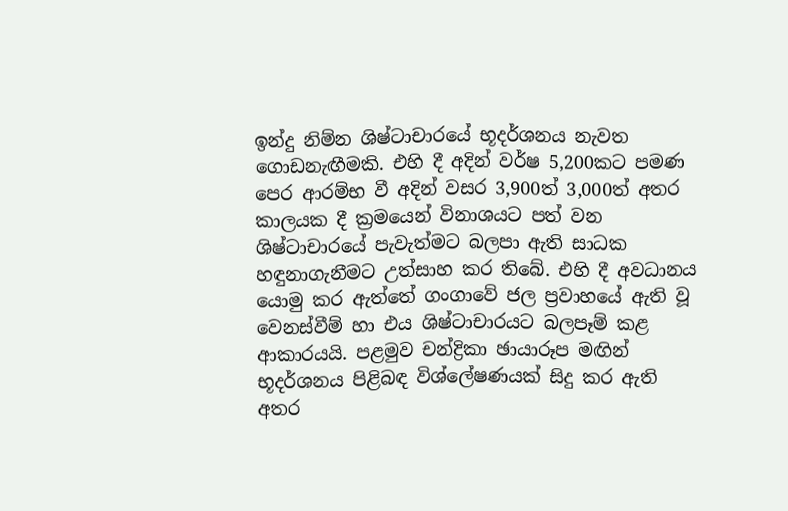ඉන්දු නිම්න ශිෂ්ටාචාරයේ භූදර්ශනය නැවත ගොඩනැඟීමකි. එහි දී අදින් වර්ෂ 5,200කට පමණ පෙර ආරම්භ වී අදින් වසර 3,900ත් 3,000ත් අතර කාලයක දී ක්‍රමයෙන් විනාශයට පත් වන ශිෂ්ටාචාරයේ පැවැත්මට බලපා ඇති සාධක හඳුනාගැනීමට උත්සාහ කර තිබේ. එහි දී අවධානය යොමු කර ඇත්තේ ගංගාවේ ජල ප්‍රවාහයේ ඇති වූ වෙනස්‌වීම් හා එය ශිෂ්ටාචාරයට බලපෑම් කළ ආකාරයයි. පළමුව චන්ද්‍රිකා ඡායාරූප මඟින් භූදර්ශනය පිළිබඳ විශ්ලේෂණයක්‌ සිදු කර ඇති අතර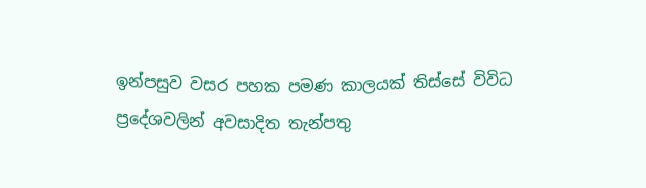ඉන්පසුව වසර පහක පමණ කාලයක්‌ තිස්‌සේ විවිධ ප්‍රදේශවලින් අවසාදිත තැන්පතු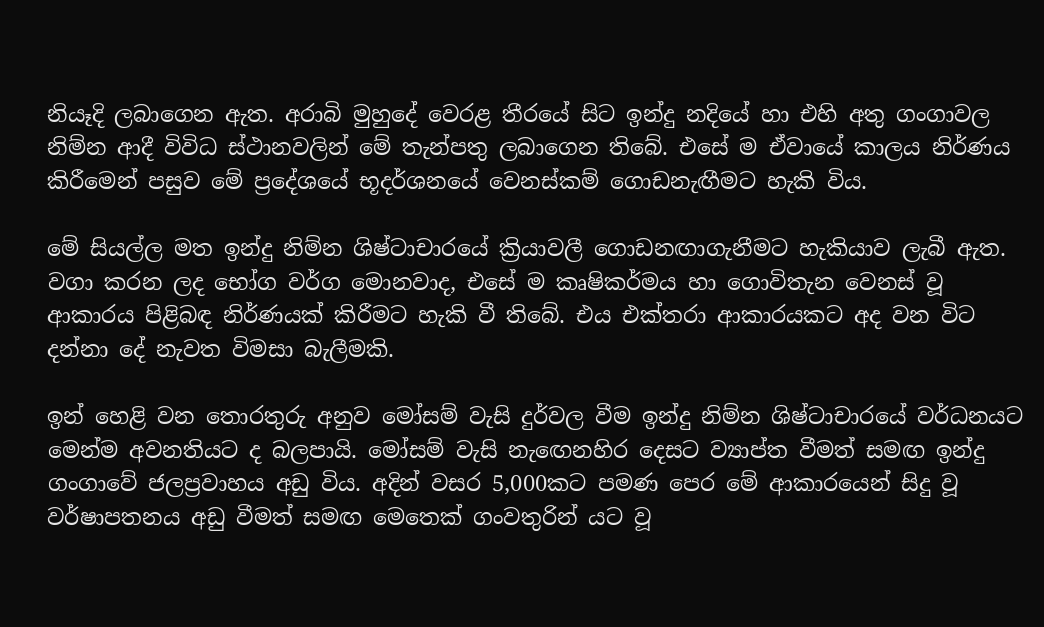නියෑදි ලබාගෙන ඇත. අරාබි මුහුදේ වෙරළ තීරයේ සිට ඉන්දු නදියේ හා එහි අතු ගංගාවල නිම්න ආදී විවිධ ස්‌ථානවලින් මේ තැන්පතු ලබාගෙන තිබේ. එසේ ම ඒවායේ කාලය නිර්ණය කිරීමෙන් පසුව මේ ප්‍රදේශයේ භූදර්ශනයේ වෙනස්‌කම් ගොඩනැඟීමට හැකි විය.

මේ සියල්ල මත ඉන්දු නිම්න ශිෂ්ටාචාරයේ ක්‍රියාවලී ගොඩනඟාගැනීමට හැකියාව ලැබී ඇත. වගා කරන ලද භෝග වර්ග මොනවාද, එසේ ම කෘෂිකර්මය හා ගොවිතැන වෙනස්‌ වූ ආකාරය පිළිබඳ නිර්ණයක්‌ කිරීමට හැකි වී තිබේ. එය එක්‌තරා ආකාරයකට අද වන විට දන්නා දේ නැවත විමසා බැලීමකි.

ඉන් හෙළි වන තොරතුරු අනුව මෝසම් වැසි දුර්වල වීම ඉන්දු නිම්න ශිෂ්ටාචාරයේ වර්ධනයට මෙන්ම අවනතියට ද බලපායි. මෝසම් වැසි නැඟෙනහිර දෙසට ව්‍යාප්ත වීමත් සමඟ ඉන්දු ගංගාවේ ජලප්‍රවාහය අඩු විය. අදින් වසර 5,000කට පමණ පෙර මේ ආකාරයෙන් සිදු වූ වර්ෂාපතනය අඩු වීමත් සමඟ මෙතෙක්‌ ගංවතුරින් යට වූ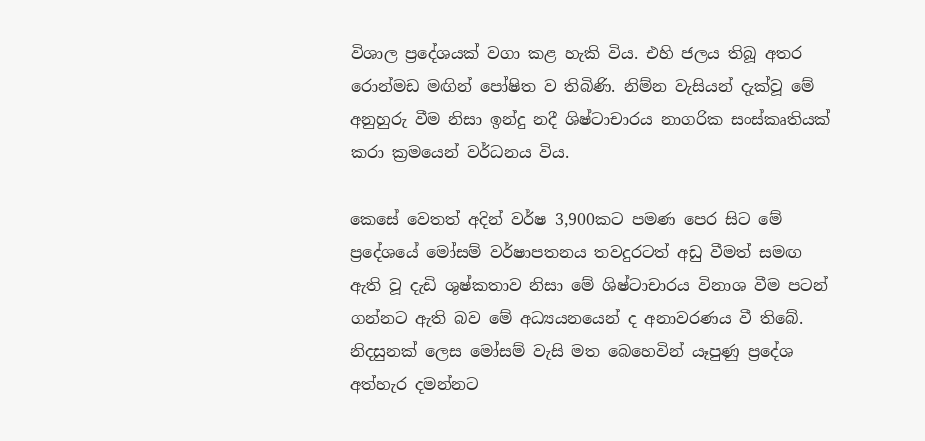විශාල ප්‍රදේශයක්‌ වගා කළ හැකි විය. එහි ජලය තිබූ අතර රොන්මඩ මඟින් පෝෂිත ව තිබිණි. නිම්න වැසියන් දැක්‌වූ මේ අනුහුරු වීම නිසා ඉන්දු නදී ශිෂ්ටාචාරය නාගරික සංස්‌කෘතියක්‌ කරා ක්‍රමයෙන් වර්ධනය විය.

කෙසේ වෙතත් අදින් වර්ෂ 3,900කට පමණ පෙර සිට මේ ප්‍රදේශයේ මෝසම් වර්ෂාපතනය තවදුරටත් අඩු වීමත් සමඟ ඇති වූ දැඩි ශුෂ්කතාව නිසා මේ ශිෂ්ටාචාරය විනාශ වීම පටන් ගන්නට ඇති බව මේ අධ්‍යයනයෙන් ද අනාවරණය වී තිබේ. නිදසුනක්‌ ලෙස මෝසම් වැසි මත බෙහෙවින් යෑපුණු ප්‍රදේශ අත්හැර දමන්නට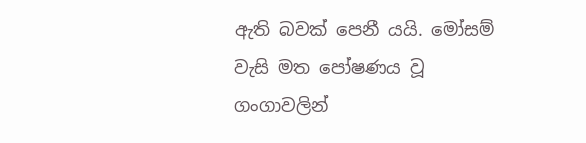ඇති බවක්‌ පෙනී යයි. මෝසම් වැසි මත පෝෂණය වූ ගංගාවලින්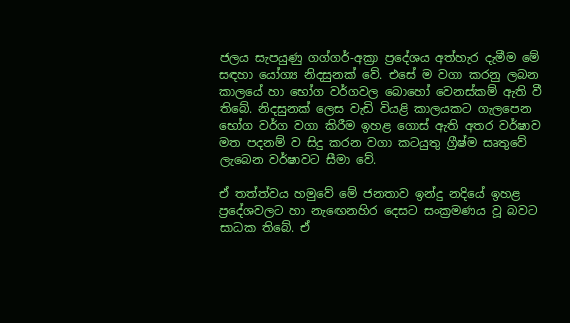ජලය සැපයුණු ගග්ගර්-අක්‍රා ප්‍රදේශය අත්හැර දැමීම මේ සඳහා යෝග්‍ය නිදසුනක්‌ වේ. එසේ ම වගා කරනු ලබන කාලයේ හා භෝග වර්ගවල බොහෝ වෙනස්‌කම් ඇති වී තිබේ. නිදසුනක්‌ ලෙස වැඩි වියළි කාලයකට ගැලපෙන භෝග වර්ග වගා කිරීම ඉහළ ගොස්‌ ඇති අතර වර්ෂාව මත පදනම් ව සිදු කරන වගා කටයුතු ග්‍රීෂ්ම සෘතුවේ ලැබෙන වර්ෂාවට සීමා වේ.

ඒ තත්ත්වය හමුවේ මේ ජනතාව ඉන්දු නදියේ ඉහළ ප්‍රදේශවලට හා නැඟෙනහිර දෙසට සංක්‍රමණය වූ බවට සාධක තිබේ. ඒ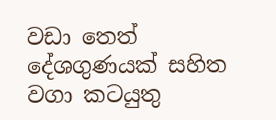වඩා තෙත් දේශගුණයක්‌ සහිත වගා කටයුතු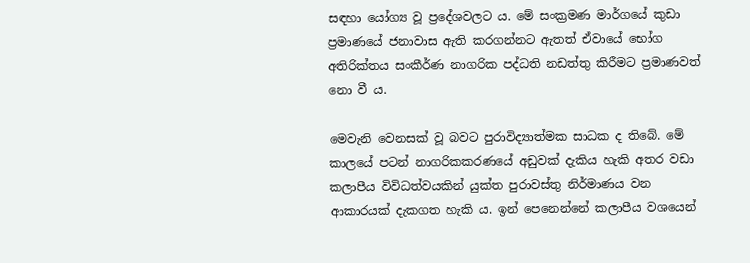සඳහා යෝග්‍ය වූ ප්‍රදේශවලට ය. මේ සංක්‍රමණ මාර්ගයේ කුඩා ප්‍රමාණයේ ජනාවාස ඇති කරගන්නට ඇතත් ඒවායේ භෝග අතිරික්‌තය සංකීර්ණ නාගරික පද්ධති නඩත්තු කිරීමට ප්‍රමාණවත් නො වී ය.

මෙවැනි වෙනසක්‌ වූ බවට පුරාවිද්‍යාත්මක සාධක ද තිබේ. මේ කාලයේ පටන් නාගරිකකරණයේ අඩුවක්‌ දැකිය හැකි අතර වඩා කලාපීය විවිධත්වයකින් යුක්‌ත පුරාවස්‌තු නිර්මාණය වන ආකාරයක්‌ දැකගත හැකි ය. ඉන් පෙනෙන්නේ කලාපීය වශයෙන්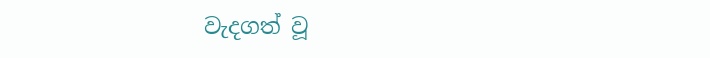වැදගත් වූ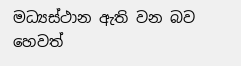මධ්‍යස්‌ථාන ඇති වන බව හෙවත්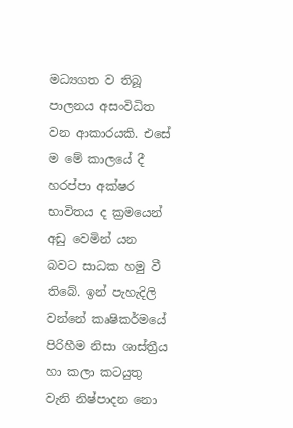මධ්‍යගත ව තිබූ පාලනය අසංවිධිත වන ආකාරයකි. එසේ ම මේ කාලයේ දී හරප්පා අක්‌ෂර භාවිතය ද ක්‍රමයෙන් අඩු වෙමින් යන බවට සාධක හමු වී තිබේ. ඉන් පැහැදිලි වන්නේ කෘෂිකර්මයේ පිරිහීම නිසා ශාස්‌ත්‍රීය හා කලා කටයුතු වැනි නිෂ්පාදන නො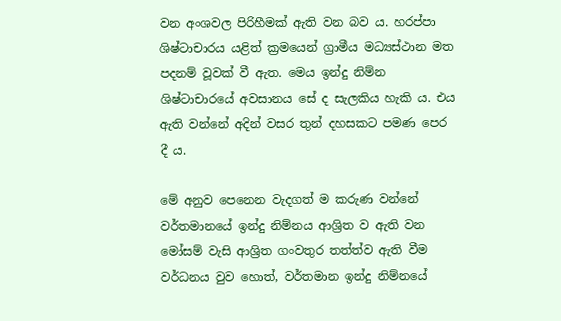වන අංශවල පිරිහීමක්‌ ඇති වන බව ය. හරප්පා ශිෂ්ටාචාරය යළිත් ක්‍රමයෙන් ග්‍රාමීය මධ්‍යස්‌ථාන මත පදනම් වූවක්‌ වී ඇත. මෙය ඉන්දු නිම්න ශිෂ්ටාචාරයේ අවසානය සේ ද සැලකිය හැකි ය. එය ඇති වන්නේ අදින් වසර තුන් දහසකට පමණ පෙර දී ය.

මේ අනුව පෙනෙන වැදගත් ම කරුණ වන්නේ වර්තමානයේ ඉන්දු නිම්නය ආශ්‍රිත ව ඇති වන මෝසම් වැසි ආශ්‍රිත ගංවතුර තත්ත්ව ඇති වීම වර්ධනය වුව හොත්, වර්තමාන ඉන්දු නිම්නයේ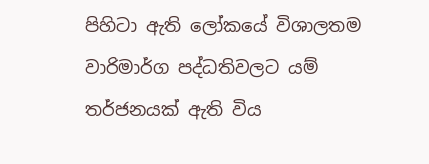පිහිටා ඇති ලෝකයේ විශාලතම වාරිමාර්ග පද්ධතිවලට යම් තර්ජනයක්‌ ඇති විය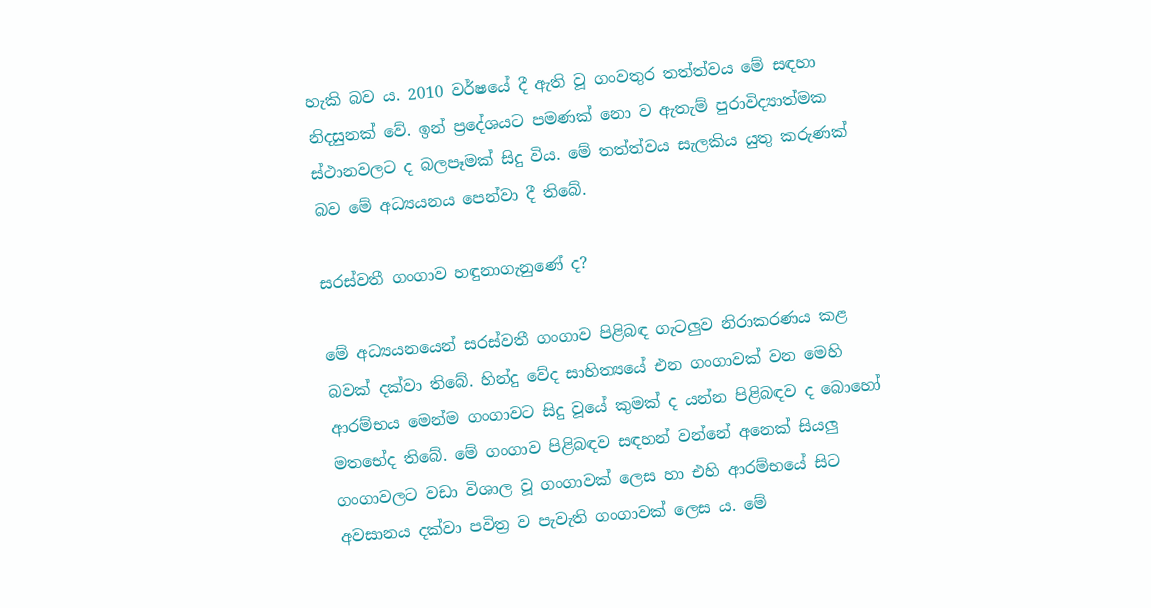හැකි බව ය. 2010 වර්ෂයේ දී ඇති වූ ගංවතුර තත්ත්වය මේ සඳහා නිදසුනක්‌ වේ. ඉන් ප්‍රදේශයට පමණක්‌ නො ව ඇතැම් පුරාවිද්‍යාත්මක ස්‌ථානවලට ද බලපෑමක්‌ සිදු විය. මේ තත්ත්වය සැලකිය යුතු කරුණක්‌ බව මේ අධ්‍යයනය පෙන්වා දී තිබේ.

සරස්‌වතී ගංගාව හඳුනාගැනුණේ ද?

මේ අධ්‍යයනයෙන් සරස්‌වතී ගංගාව පිළිබඳ ගැටලුව නිරාකරණය කළ බවක්‌ දක්‌වා තිබේ. හින්දු වේද සාහිත්‍යයේ එන ගංගාවක්‌ වන මෙහි ආරම්භය මෙන්ම ගංගාවට සිදු වූයේ කුමක්‌ ද යන්න පිළිබඳව ද බොහෝ මතභේද තිබේ. මේ ගංගාව පිළිබඳව සඳහන් වන්නේ අනෙක්‌ සියලු ගංගාවලට වඩා විශාල වූ ගංගාවක්‌ ලෙස හා එහි ආරම්භයේ සිට අවසානය දක්‌වා පවිත්‍ර ව පැවැති ගංගාවක්‌ ලෙස ය. මේ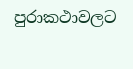පුරාකථාවලට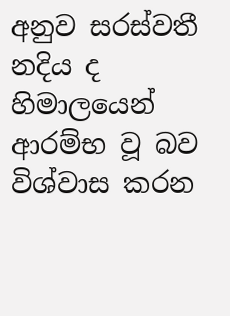අනුව සරස්‌වතී නදිය ද හිමාලයෙන් ආරම්භ වූ බව විශ්වාස කරන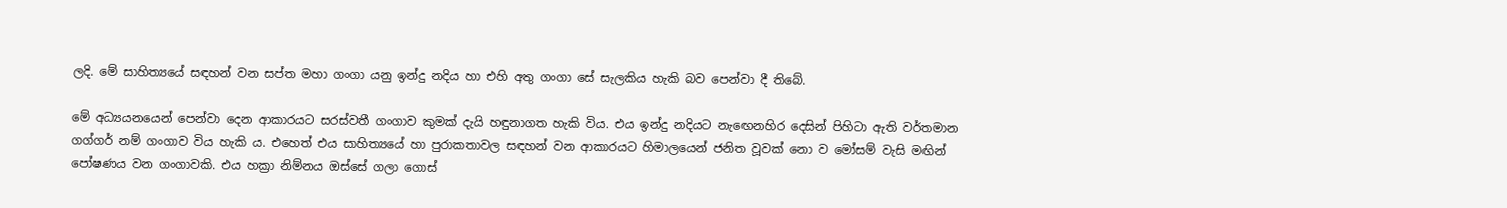ලදි. මේ සාහිත්‍යයේ සඳහන් වන සප්ත මහා ගංගා යනු ඉන්දු නදිය හා එහි අතු ගංගා සේ සැලකිය හැකි බව පෙන්වා දී තිබේ.

මේ අධ්‍යයනයෙන් පෙන්වා දෙන ආකාරයට සරස්‌වතී ගංගාව කුමක්‌ දැයි හඳුනාගත හැකි විය. එය ඉන්දු නදියට නැඟෙනහිර දෙසින් පිහිටා ඇති වර්තමාන ගග්ගර් නම් ගංගාව විය හැකි ය. එහෙත් එය සාහිත්‍යයේ හා පුරාකතාවල සඳහන් වන ආකාරයට හිමාලයෙන් ජනිත වූවක්‌ නො ව මෝසම් වැසි මඟින් පෝෂණය වන ගංගාවකි. එය හක්‍රා නිම්නය ඔස්‌සේ ගලා ගොස්‌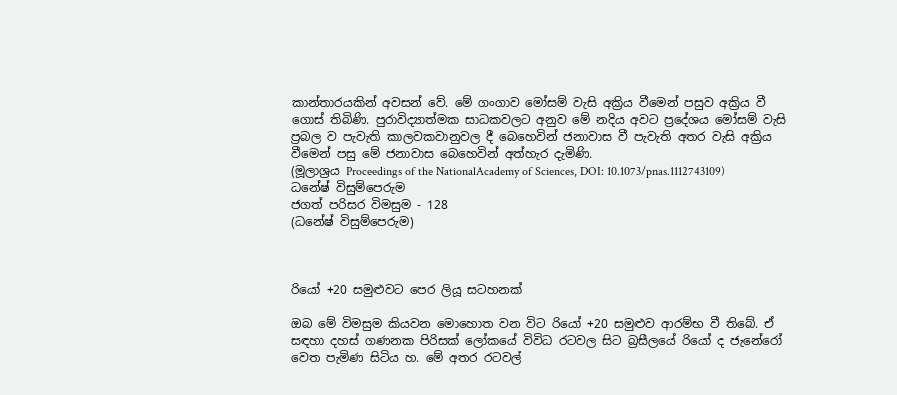කාන්තාරයකින් අවසන් වේ. මේ ගංගාව මෝසම් වැසි අක්‍රිය වීමෙන් පසුව අක්‍රිය වී ගොස්‌ තිබිණි. පුරාවිද්‍යාත්මක සාධකවලට අනුව මේ නදිය අවට ප්‍රදේශය මෝසම් වැසි ප්‍රබල ව පැවැති කාලවකවානුවල දී බෙහෙවින් ජනාවාස වී පැවැති අතර වැසි අක්‍රිය වීමෙන් පසු මේ ජනාවාස බෙහෙවින් අත්හැර දැමිණි.
(මූලාශ්‍රය Proceedings of the NationalAcademy of Sciences, DOI: 10.1073/pnas.1112743109)
ධනේෂ් විසුම්පෙරුම
ජගත් පරිසර විමසුම - 128
(ධනේෂ් විසුම්පෙරුම)



රියෝ +20 සමුළුවට පෙර ලියූ සටහනක්‌

ඔබ මේ විමසුම කියවන මොහොත වන විට රියෝ +20 සමුළුව ආරම්භ වී තිබේ. ඒ සඳහා දහස්‌ ගණනක පිරිසක්‌ ලෝකයේ විවිධ රටවල සිට බ්‍රසීලයේ රියෝ ද ජැනේරෝ වෙත පැමිණ සිටිය හ. මේ අතර රටවල්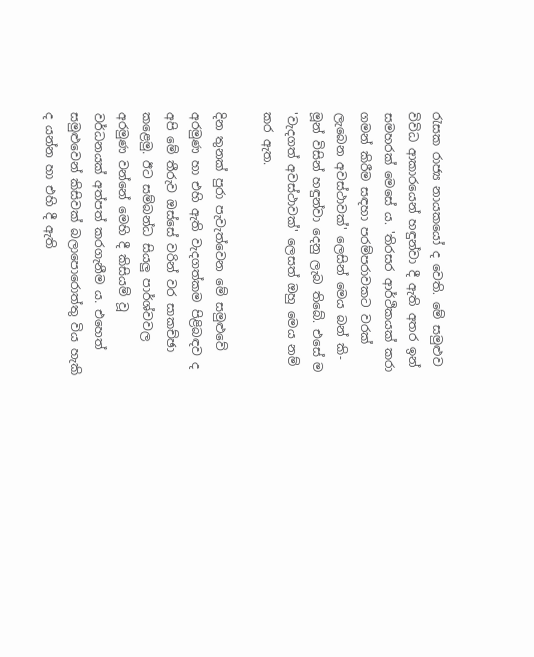රැසක රාජ්‍ය නායකයෝ ද වෙති. මේ සමුළුව විවිධ ආකාරයෙන් හඳුන්වා දී ඇති අතර ඉන් සමහරක්‌ මෙසේ ය. 'තිරසර ආර්ථිකයක්‌ කරා ගමන් කිරීම සඳහා පරම්පරාවකට වරක්‌ ලැබෙන අවස්‌ථාවක්‌' ලෙසින් මෙය බන් කි-මූන් විසින් හඳුන්වා දෙනු ලැබ තිබේ. එසේ ම 'වැදගත් අවස්‌ථාවක්‌' ලෙසත් ඔහු මෙය නම් කර ඇත.

දින තුනක්‌ පුරා පැවැත්වෙන මේ සමුළුවේ අරමුණ හා එහි ඇති වැදගත්කම පිළිබඳව ද අපි මේ තීරුව ඔස්‌සේ වරින් වර සාකච්ඡා කළෙමු. ඊට සම්බන්ධ සියලු පාර්ශ්වවල අරමුණ වන්නේ මෙහි දී කිසියම් වූ වර්ධනයක්‌ අත්පත් කරගැනීම ය. එහෙත් සමුළුවෙන් කිසිවක්‌ බලාපොරොත්තු විය හැකි ද යන්න හා එහි දී ඇති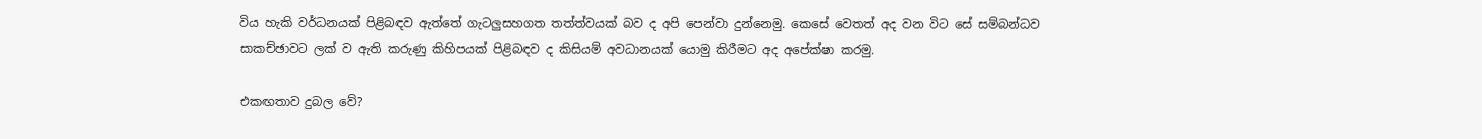විය හැකි වර්ධනයක්‌ පිළිබඳව ඇත්තේ ගැටලුසහගත තත්ත්වයක්‌ බව ද අපි පෙන්වා දුන්නෙමු. කෙසේ වෙතත් අද වන විට සේ සම්බන්ධව සාකච්ඡාවට ලක්‌ ව ඇති කරුණු කිහිපයක්‌ පිළිබඳව ද කිසියම් අවධානයක්‌ යොමු කිරීමට අද අපේක්‌ෂා කරමු.

එකඟතාව දුබල වේ?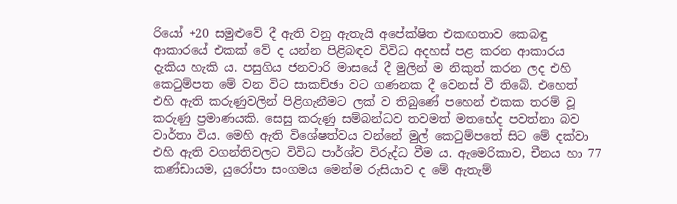රියෝ +20 සමුළුවේ දී ඇති වනු ඇතැයි අපේක්‌ෂිත එකඟතාව කෙබඳු ආකාරයේ එකක්‌ වේ ද යන්න පිළිබඳව විවිධ අදහස්‌ පළ කරන ආකාරය දැකිය හැකි ය. පසුගිය ජනවාරි මාසයේ දී මුලින් ම නිකුත් කරන ලද එහි කෙටුම්පත මේ වන විට සාකච්ඡා වට ගණනක දී වෙනස්‌ වී තිබේ. එහෙත් එහි ඇති කරුණුවලින් පිළිගැනීමට ලක්‌ ව තිබුණේ පහෙන් එකක තරම් වූ කරුණු ප්‍රමාණයකි. සෙසු කරුණු සම්බන්ධව තවමත් මතභේද පවත්නා බව වාර්තා විය. මෙහි ඇති විශේෂත්වය වන්නේ මුල් කෙටුම්පතේ සිට මේ දක්‌වා එහි ඇති වගන්තිවලට විවිධ පාර්ශ්ව විරුද්ධ වීම ය. ඇමෙරිකාව, චීනය හා 77 කණ්‌ඩායම, යුරෝපා සංගමය මෙන්ම රුසියාව ද මේ ඇතැම්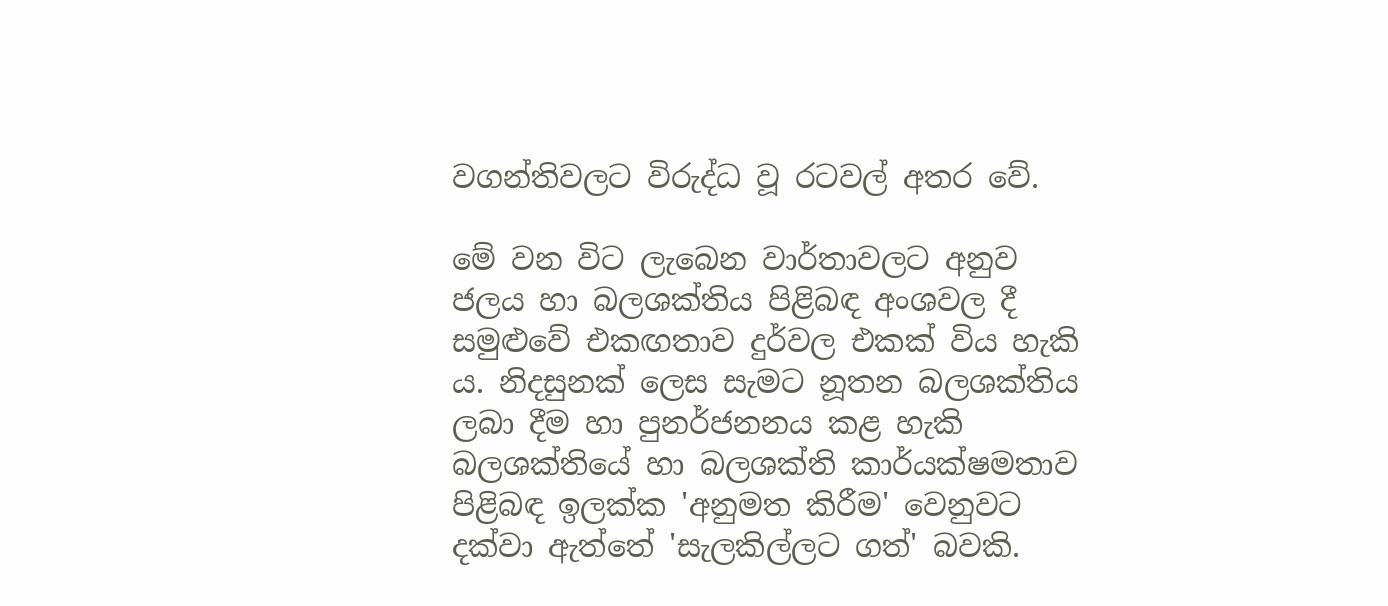වගන්තිවලට විරුද්ධ වූ රටවල් අතර වේ.

මේ වන විට ලැබෙන වාර්තාවලට අනුව ජලය හා බලශක්‌තිය පිළිබඳ අංශවල දී සමුළුවේ එකඟතාව දුර්වල එකක්‌ විය හැකි ය. නිදසුනක්‌ ලෙස සැමට නූතන බලශක්‌තිය ලබා දීම හා පුනර්ජනනය කළ හැකි බලශක්‌තියේ හා බලශක්‌ති කාර්යක්‌ෂමතාව පිළිබඳ ඉලක්‌ක 'අනුමත කිරීම' වෙනුවට දක්‌වා ඇත්තේ 'සැලකිල්ලට ගත්' බවකි.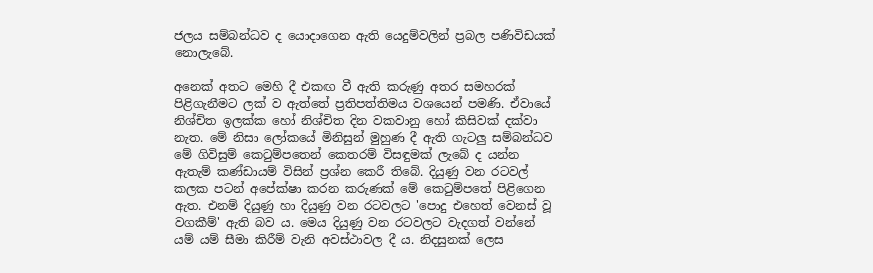ජලය සම්බන්ධව ද යොදාගෙන ඇති යෙදුම්වලින් ප්‍රබල පණිවිඩයක්‌ නොලැබේ.

අනෙක්‌ අතට මෙහි දී එකඟ වී ඇති කරුණු අතර සමහරක්‌ පිළිගැනීමට ලක්‌ ව ඇත්තේ ප්‍රතිපත්තිමය වශයෙන් පමණි. ඒවායේ නිශ්චිත ඉලක්‌ක හෝ නිශ්චිත දින වකවානු හෝ කිසිවක්‌ දක්‌වා නැත. මේ නිසා ලෝකයේ මිනිසුන් මුහුණ දී ඇති ගැටලු සම්බන්ධව මේ ගිවිසුම් කෙටුම්පතෙන් කෙතරම් විසඳුමක්‌ ලැබේ ද යන්න ඇතැම් කණ්‌ඩායම් විසින් ප්‍රශ්න කෙරී තිබේ. දියුණු වන රටවල් කලක පටන් අපේක්‌ෂා කරන කරුණක්‌ මේ කෙටුම්පතේ පිළිගෙන ඇත. එනම් දියුණු හා දියුණු වන රටවලට 'පොදු එහෙත් වෙනස්‌ වූ වගකීම්' ඇති බව ය. මෙය දියුණු වන රටවලට වැදගත් වන්නේ යම් යම් සීමා කිරීම් වැනි අවස්‌ථාවල දී ය. නිදසුනක්‌ ලෙස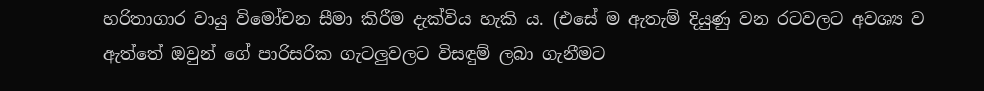හරිතාගාර වායු විමෝචන සීමා කිරීම දැක්‌විය හැකි ය. (එසේ ම ඇතැම් දියුණු වන රටවලට අවශ්‍ය ව ඇත්තේ ඔවුන් ගේ පාරිසරික ගැටලුවලට විසඳුම් ලබා ගැනීමට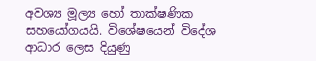අවශ්‍ය මූල්‍ය හෝ තාක්‌ෂණික සහයෝගයයි. විශේෂයෙන් විදේශ ආධාර ලෙස දියුණු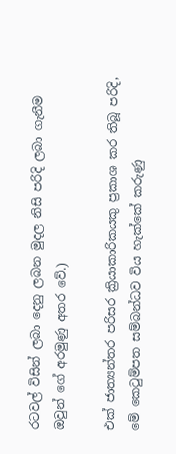රටවල් විසින් ලබා දෙනු ලබන මුදල නිසි පරිදි ලබා ගැනීම ඔවුන් ගේ අරමුණු අතර වේ.)

එක්‌ ජාත්‍යන්තර පරිසර ක්‍රියාකාරිකයකු ප්‍රකාශ කර තිබූ පරිදි, මේ කෙටුම්පත සම්බන්ධව විය හැක්‌කේ කරුණු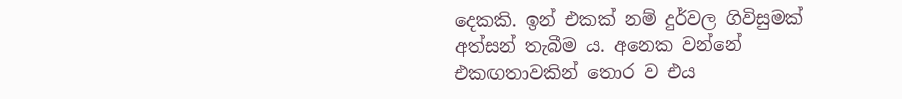දෙකකි. ඉන් එකක්‌ නම් දුර්වල ගිවිසුමක්‌ අත්සන් තැබීම ය. අනෙක වන්නේ එකඟතාවකින් තොර ව එය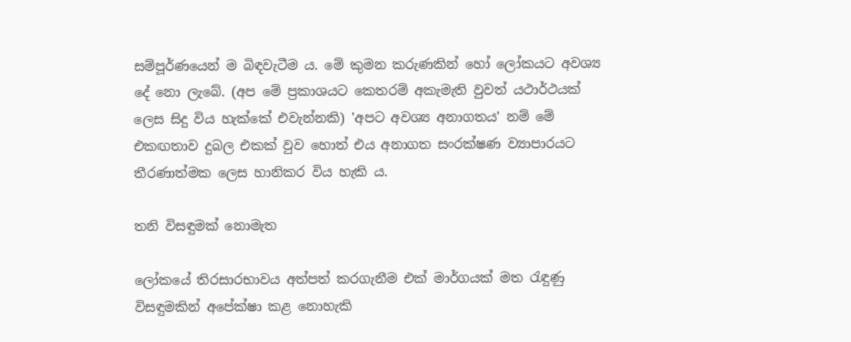සම්පූර්ණයෙන් ම බිඳවැටීම ය. මේ කුමන කරුණකින් හෝ ලෝකයට අවශ්‍ය දේ නො ලැබේ. (අප මේ ප්‍රකාශයට කෙතරම් අකැමැති වුවත් යථාර්ථයක්‌ ලෙස සිදු විය හැක්‌කේ එවැන්නකි) 'අපට අවශ්‍ය අනාගතය' නම් මේ එකඟතාව දුබල එකක්‌ වුව හොත් එය අනාගත සංරක්‌ෂණ ව්‍යාපාරයට තීරණාත්මක ලෙස හානිකර විය හැකි ය.

තනි විසඳුමක්‌ නොමැත

ලෝකයේ තිරසාරභාවය අත්පත් කරගැනීම එක්‌ මාර්ගයක්‌ මත රැඳුණු විසඳුමකින් අපේක්‌ෂා කළ නොහැකි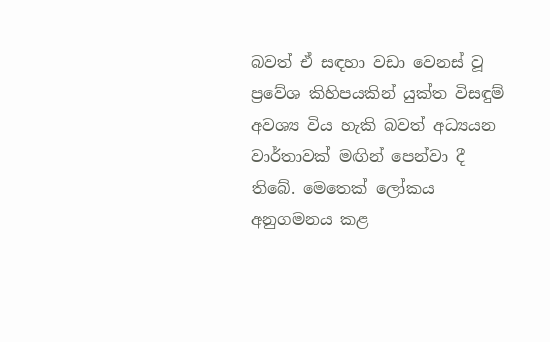බවත් ඒ සඳහා වඩා වෙනස්‌ වූ ප්‍රවේශ කිහිපයකින් යුක්‌ත විසඳුම් අවශ්‍ය විය හැකි බවත් අධ්‍යයන වාර්තාවක්‌ මඟින් පෙන්වා දී තිබේ. මෙතෙක්‌ ලෝකය අනුගමනය කළ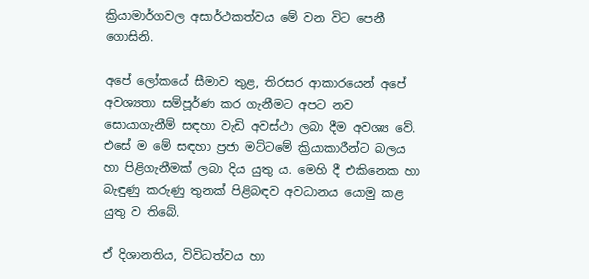ක්‍රියාමාර්ගවල අසාර්ථකත්වය මේ වන විට පෙනී ගොසිනි.

අපේ ලෝකයේ සීමාව තුළ, තිරසර ආකාරයෙන් අපේ අවශ්‍යතා සම්පූර්ණ කර ගැනීමට අපට නව සොයාගැනීම් සඳහා වැඩි අවස්‌ථා ලබා දීම අවශ්‍ය වේ. එසේ ම මේ සඳහා ප්‍රජා මට්‌ටමේ ක්‍රියාකාරීන්ට බලය හා පිළිගැනීමක්‌ ලබා දිය යුතු ය. මෙහි දී එකිනෙක හා බැඳුණු කරුණු තුනක්‌ පිළිබඳව අවධානය යොමු කළ යුතු ව තිබේ.

ඒ දිශානතිය, විවිධත්වය හා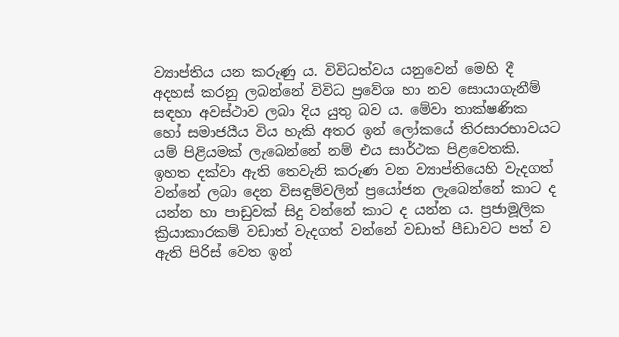ව්‍යාප්තිය යන කරුණු ය. විවිධත්වය යනුවෙන් මෙහි දී අදහස්‌ කරනු ලබන්නේ විවිධ ප්‍රවේශ හා නව සොයාගැනීම් සඳහා අවස්‌ථාව ලබා දිය යුතු බව ය. මේවා තාක්‌ෂණික හෝ සමාජයීය විය හැකි අතර ඉන් ලෝකයේ තිරසාරභාවයට යම් පිළියමක්‌ ලැබෙන්නේ නම් එය සාර්ථක පිළවෙතකි. ඉහත දක්‌වා ඇති තෙවැනි කරුණ වන ව්‍යාප්තියෙහි වැදගත් වන්නේ ලබා දෙන විසඳුම්වලින් ප්‍රයෝජන ලැබෙන්නේ කාට ද යන්න හා පාඩුවක්‌ සිදු වන්නේ කාට ද යන්න ය. ප්‍රජාමූලික ක්‍රියාකාරකම් වඩාත් වැදගත් වන්නේ වඩාත් පීඩාවට පත් ව ඇති පිරිස්‌ වෙත ඉන්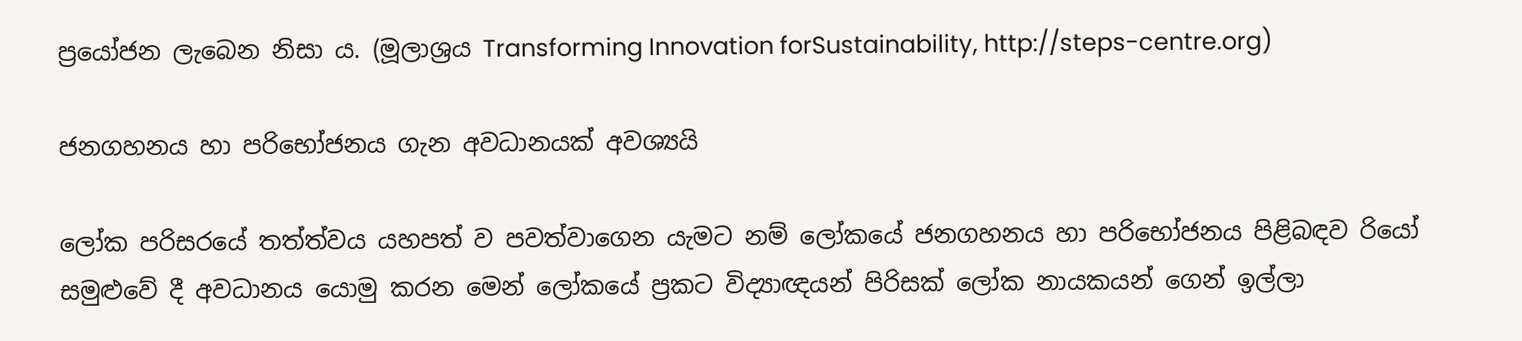ප්‍රයෝජන ලැබෙන නිසා ය. (මූලාශ්‍රය Transforming Innovation forSustainability, http://steps-centre.org)

ජනගහනය හා පරිභෝජනය ගැන අවධානයක්‌ අවශ්‍යයි

ලෝක පරිසරයේ තත්ත්වය යහපත් ව පවත්වාගෙන යැමට නම් ලෝකයේ ජනගහනය හා පරිභෝජනය පිළිබඳව රියෝ සමුළුවේ දී අවධානය යොමු කරන මෙන් ලෝකයේ ප්‍රකට විද්‍යාඥයන් පිරිසක්‌ ලෝක නායකයන් ගෙන් ඉල්ලා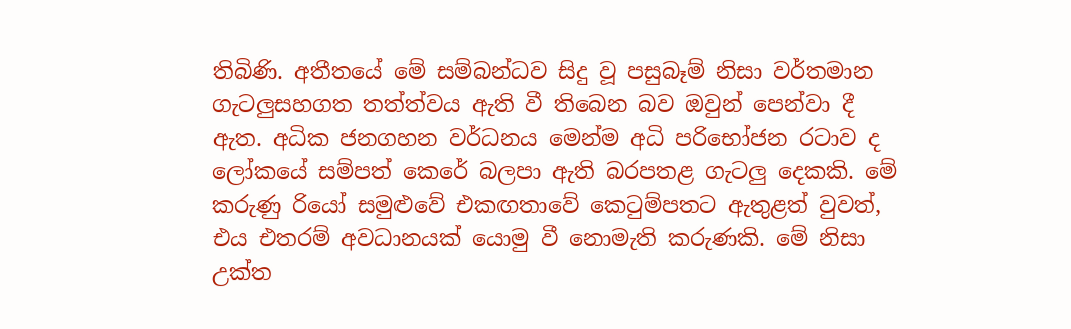තිබිණි. අතීතයේ මේ සම්බන්ධව සිදු වූ පසුබෑම් නිසා වර්තමාන ගැටලුසහගත තත්ත්වය ඇති වී තිබෙන බව ඔවුන් පෙන්වා දී ඇත. අධික ජනගහන වර්ධනය මෙන්ම අධි පරිභෝජන රටාව ද ලෝකයේ සම්පත් කෙරේ බලපා ඇති බරපතළ ගැටලු දෙකකි. මේ කරුණු රියෝ සමුළුවේ එකඟතාවේ කෙටුම්පතට ඇතුළත් වුවත්, එය එතරම් අවධානයක්‌ යොමු වී නොමැති කරුණකි. මේ නිසා උක්‌ත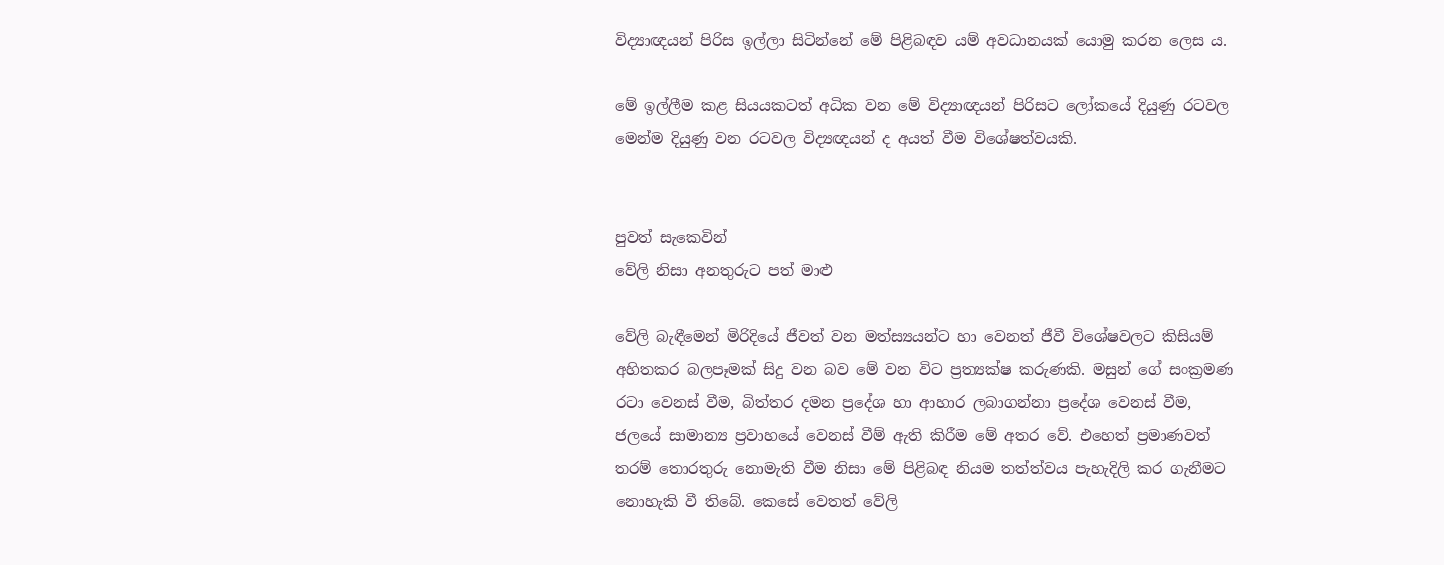විද්‍යාඥයන් පිරිස ඉල්ලා සිටින්නේ මේ පිළිබඳව යම් අවධානයක්‌ යොමු කරන ලෙස ය.

මේ ඉල්ලීම කළ සියයකටත් අධික වන මේ විද්‍යාඥයන් පිරිසට ලෝකයේ දියුණු රටවල මෙන්ම දියුණු වන රටවල විද්‍යඥයන් ද අයත් වීම විශේෂත්වයකි.


පුවත් සැකෙවින්
වේලි නිසා අනතුරුට පත් මාළු

වේලි බැඳීමෙන් මිරිදියේ ජීවත් වන මත්ස්‍යයන්ට හා වෙනත් ජීවී විශේෂවලට කිසියම් අහිතකර බලපෑමක්‌ සිදු වන බව මේ වන විට ප්‍රත්‍යක්‌ෂ කරුණකි. මසුන් ගේ සංක්‍රමණ රටා වෙනස්‌ වීම, බිත්තර දමන ප්‍රදේශ හා ආහාර ලබාගන්නා ප්‍රදේශ වෙනස්‌ වීම, ජලයේ සාමාන්‍ය ප්‍රවාහයේ වෙනස්‌ වීම් ඇති කිරීම මේ අතර වේ. එහෙත් ප්‍රමාණවත් තරම් තොරතුරු නොමැති වීම නිසා මේ පිළිබඳ නියම තත්ත්වය පැහැදිලි කර ගැනීමට නොහැකි වී තිබේ. කෙසේ වෙතත් වේලි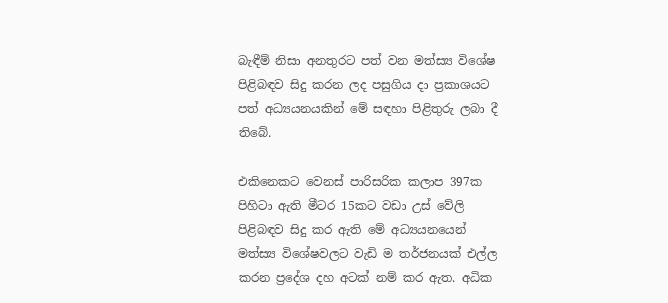බැඳීම් නිසා අනතුරට පත් වන මත්ස්‍ය විශේෂ පිළිබඳව සිදු කරන ලද පසුගිය දා ප්‍රකාශයට පත් අධ්‍යයනයකින් මේ සඳහා පිළිතුරු ලබා දී තිබේ.

එකිනෙකට වෙනස්‌ පාරිසරික කලාප 397ක පිහිටා ඇති මීටර 15කට වඩා උස්‌ වේලි පිළිබඳව සිදු කර ඇති මේ අධ්‍යයනයෙන් මත්ස්‍ය විශේෂවලට වැඩි ම තර්ජනයක්‌ එල්ල කරන ප්‍රදේශ දහ අටක්‌ නම් කර ඇත. අධික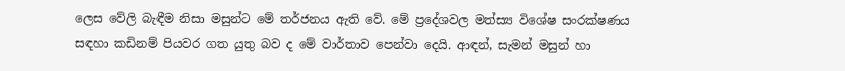ලෙස වේලි බැඳීම නිසා මසුන්ට මේ තර්ජනය ඇති වේ. මේ ප්‍රදේශවල මත්ස්‍ය විශේෂ සංරක්‌ෂණය සඳහා කඩිනම් පියවර ගත යුතු බව ද මේ වාර්තාව පෙන්වා දෙයි. ආඳන්, සැමන් මසුන් හා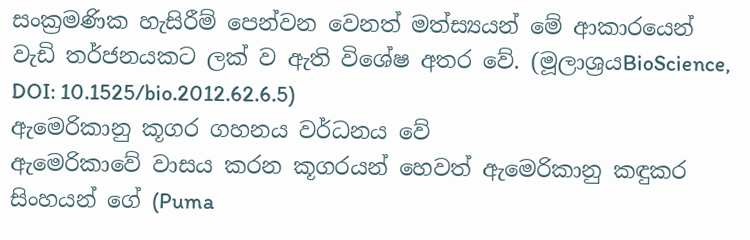සංක්‍රමණික හැසිරීම් පෙන්වන වෙනත් මත්ස්‍යයන් මේ ආකාරයෙන් වැඩි තර්ජනයකට ලක්‌ ව ඇති විශේෂ අතර වේ. (මූලාශ්‍රයBioScience, DOI: 10.1525/bio.2012.62.6.5)
ඇමෙරිකානු කූගර ගහනය වර්ධනය වේ
ඇමෙරිකාවේ වාසය කරන කූගරයන් හෙවත් ඇමෙරිකානු කඳුකර සිංහයන් ගේ (Puma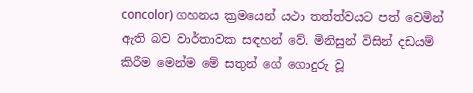concolor) ගහනය ක්‍රමයෙන් යථා තත්ත්වයට පත් වෙමින් ඇති බව වාර්තාවක සඳහන් වේ. මිනිසුන් විසින් දඩයම් කිරීම මෙන්ම මේ සතුන් ගේ ගොදුරු වූ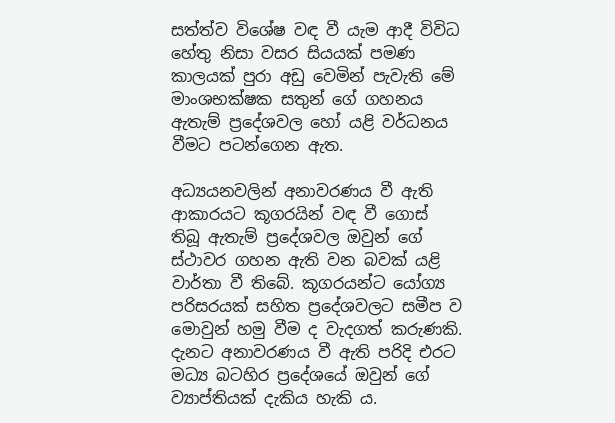සත්ත්ව විශේෂ වඳ වී යැම ආදී විවිධ හේතු නිසා වසර සියයක්‌ පමණ කාලයක්‌ පුරා අඩු වෙමින් පැවැති මේ මාංශභක්‌ෂක සතුන් ගේ ගහනය ඇතැම් ප්‍රදේශවල හෝ යළි වර්ධනය වීමට පටන්ගෙන ඇත.

අධ්‍යයනවලින් අනාවරණය වී ඇති ආකාරයට කූගරයින් වඳ වී ගොස්‌ තිබූ ඇතැම් ප්‍රදේශවල ඔවුන් ගේ ස්‌ථාවර ගහන ඇති වන බවක්‌ යළි වාර්තා වී තිබේ. කූගරයන්ට යෝග්‍ය පරිසරයක්‌ සහිත ප්‍රදේශවලට සමීප ව මොවුන් හමු වීම ද වැදගත් කරුණකි. දැනට අනාවරණය වී ඇති පරිදි එරට මධ්‍ය බටහිර ප්‍රදේශයේ ඔවුන් ගේ ව්‍යාප්තියක්‌ දැකිය හැකි ය.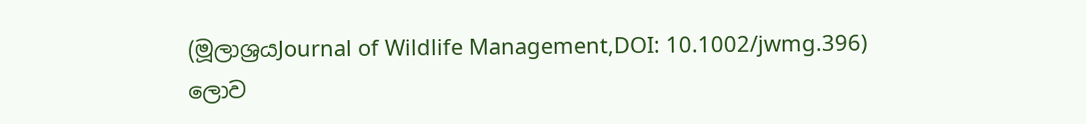(මූලාශ්‍රයJournal of Wildlife Management,DOI: 10.1002/jwmg.396)
ලොව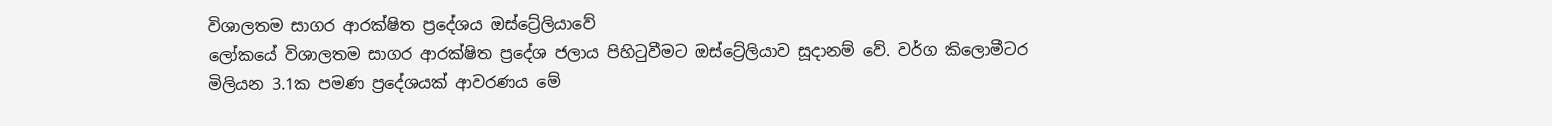විශාලතම සාගර ආරක්‌ෂිත ප්‍රදේශය ඔස්‌ට්‍රේලියාවේ
ලෝකයේ විශාලතම සාගර ආරක්‌ෂිත ප්‍රදේශ ජලාය පිහිටුවීමට ඔස්‌ට්‍රේලියාව සූදානම් වේ. වර්ග කිලොමීටර මිලියන 3.1ක පමණ ප්‍රදේශයක්‌ ආවරණය මේ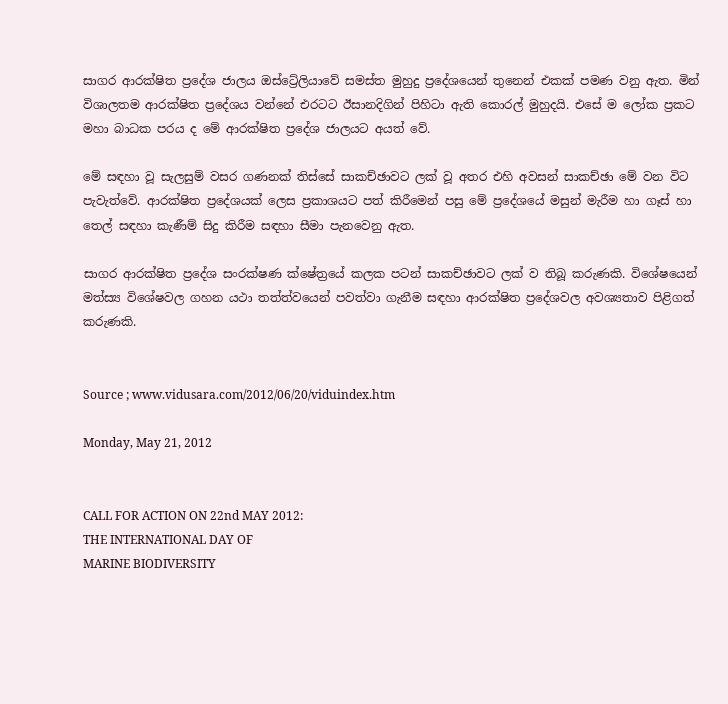සාගර ආරක්‌ෂිත ප්‍රදේශ ජාලය ඔස්‌ට්‍රේලියාවේ සමස්‌ත මුහුදු ප්‍රදේශයෙන් තුනෙන් එකක්‌ පමණ වනු ඇත. මින් විශාලතම ආරක්‌ෂිත ප්‍රදේශය වන්නේ එරටට ඊසානදිගින් පිහිටා ඇති කොරල් මුහුදයි. එසේ ම ලෝක ප්‍රකට මහා බාධක පරය ද මේ ආරක්‌ෂිත ප්‍රදේශ ජාලයට අයත් වේ.

මේ සඳහා වූ සැලසුම් වසර ගණනක්‌ තිස්‌සේ සාකච්ඡාවට ලක්‌ වූ අතර එහි අවසන් සාකච්ඡා මේ වන විට පැවැත්වේ. ආරක්‌ෂිත ප්‍රදේශයක්‌ ලෙස ප්‍රකාශයට පත් කිරීමෙන් පසු මේ ප්‍රදේශයේ මසුන් මැරීම හා ගෑස්‌ හා තෙල් සඳහා කැණීම් සිදු කිරීම සඳහා සීමා පැනවෙනු ඇත.

සාගර ආරක්‌ෂිත ප්‍රදේශ සංරක්‌ෂණ ක්‌ෂේත්‍රයේ කලක පටන් සාකච්ඡාවට ලක්‌ ව තිබූ කරුණකි. විශේෂයෙන් මත්ස්‍ය විශේෂවල ගහන යථා තත්ත්වයෙන් පවත්වා ගැනීම සඳහා ආරක්‌ෂිත ප්‍රදේශවල අවශ්‍යතාව පිළිගත් කරුණකි.


Source ; www.vidusara.com/2012/06/20/viduindex.htm

Monday, May 21, 2012


CALL FOR ACTION ON 22nd MAY 2012:
THE INTERNATIONAL DAY OF
MARINE BIODIVERSITY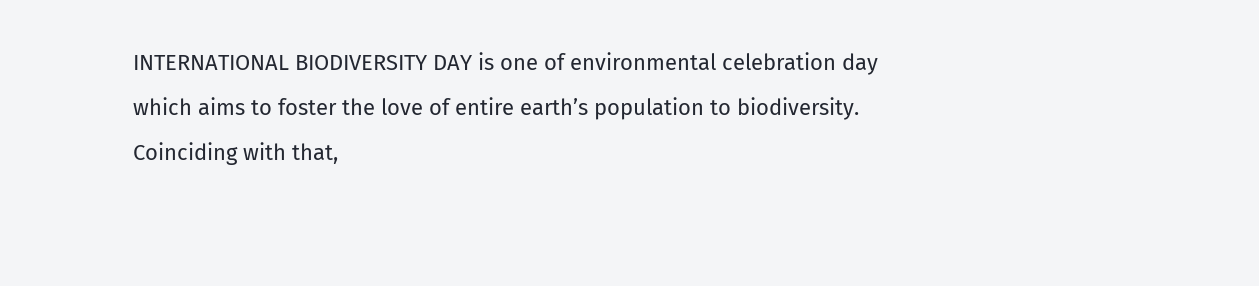INTERNATIONAL BIODIVERSITY DAY is one of environmental celebration day which aims to foster the love of entire earth’s population to biodiversity. Coinciding with that,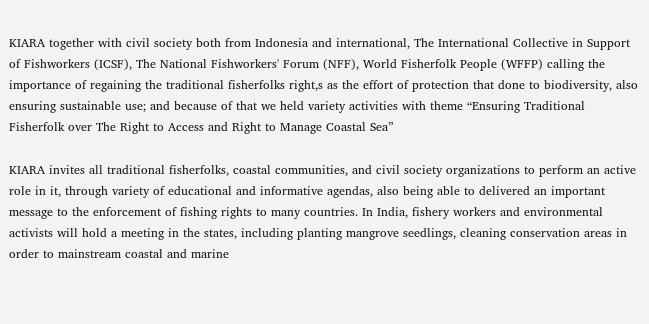KIARA together with civil society both from Indonesia and international, The International Collective in Support of Fishworkers (ICSF), The National Fishworkers' Forum (NFF), World Fisherfolk People (WFFP) calling the importance of regaining the traditional fisherfolks right,s as the effort of protection that done to biodiversity, also ensuring sustainable use; and because of that we held variety activities with theme “Ensuring Traditional Fisherfolk over The Right to Access and Right to Manage Coastal Sea”

KIARA invites all traditional fisherfolks, coastal communities, and civil society organizations to perform an active role in it, through variety of educational and informative agendas, also being able to delivered an important message to the enforcement of fishing rights to many countries. In India, fishery workers and environmental activists will hold a meeting in the states, including planting mangrove seedlings, cleaning conservation areas in order to mainstream coastal and marine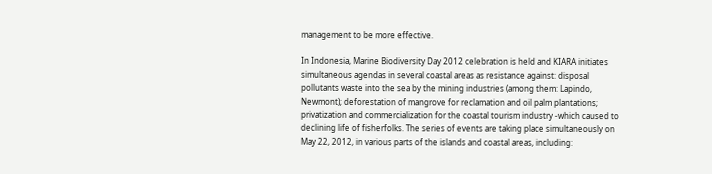management to be more effective.

In Indonesia, Marine Biodiversity Day 2012 celebration is held and KIARA initiates simultaneous agendas in several coastal areas as resistance against: disposal pollutants waste into the sea by the mining industries (among them: Lapindo, Newmont); deforestation of mangrove for reclamation and oil palm plantations;  privatization and commercialization for the coastal tourism industry -which caused to declining life of fisherfolks. The series of events are taking place simultaneously on May 22, 2012, in various parts of the islands and coastal areas, including: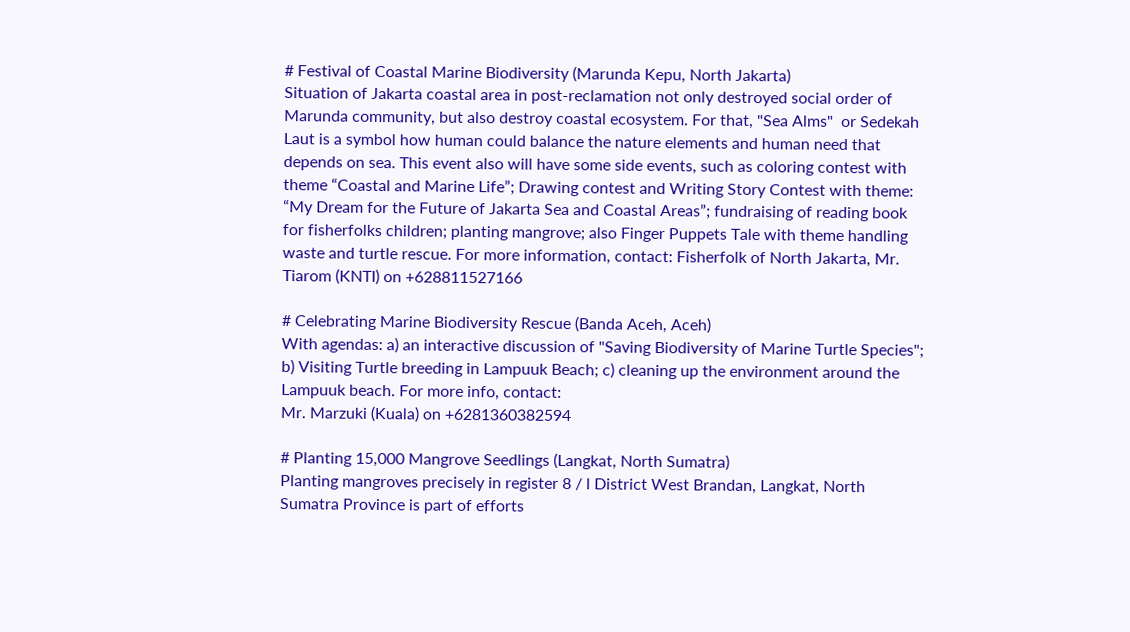# Festival of Coastal Marine Biodiversity (Marunda Kepu, North Jakarta)
Situation of Jakarta coastal area in post-reclamation not only destroyed social order of Marunda community, but also destroy coastal ecosystem. For that, "Sea Alms"  or Sedekah Laut is a symbol how human could balance the nature elements and human need that depends on sea. This event also will have some side events, such as coloring contest with theme “Coastal and Marine Life”; Drawing contest and Writing Story Contest with theme: “My Dream for the Future of Jakarta Sea and Coastal Areas”; fundraising of reading book for fisherfolks children; planting mangrove; also Finger Puppets Tale with theme handling waste and turtle rescue. For more information, contact: Fisherfolk of North Jakarta, Mr. Tiarom (KNTI) on +628811527166

# Celebrating Marine Biodiversity Rescue (Banda Aceh, Aceh)
With agendas: a) an interactive discussion of "Saving Biodiversity of Marine Turtle Species"; b) Visiting Turtle breeding in Lampuuk Beach; c) cleaning up the environment around the Lampuuk beach. For more info, contact:
Mr. Marzuki (Kuala) on +6281360382594

# Planting 15,000 Mangrove Seedlings (Langkat, North Sumatra)
Planting mangroves precisely in register 8 / l District West Brandan, Langkat, North Sumatra Province is part of efforts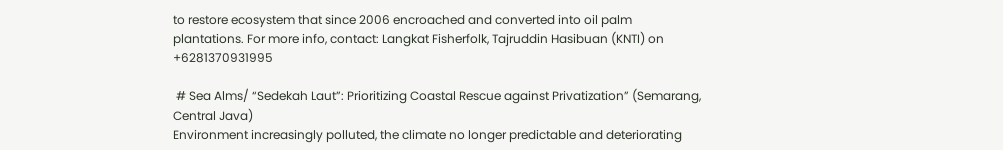to restore ecosystem that since 2006 encroached and converted into oil palm plantations. For more info, contact: Langkat Fisherfolk, Tajruddin Hasibuan (KNTI) on +6281370931995

 # Sea Alms/ “Sedekah Laut”: Prioritizing Coastal Rescue against Privatization” (Semarang, Central Java)
Environment increasingly polluted, the climate no longer predictable and deteriorating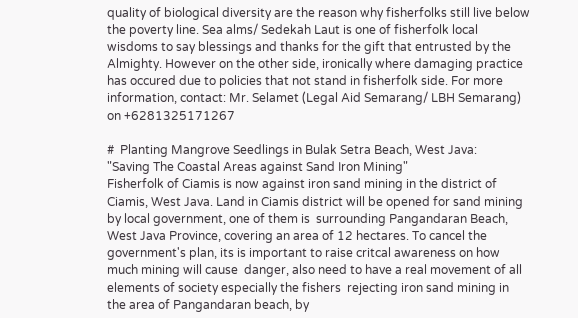quality of biological diversity are the reason why fisherfolks still live below the poverty line. Sea alms/ Sedekah Laut is one of fisherfolk local wisdoms to say blessings and thanks for the gift that entrusted by the Almighty. However on the other side, ironically where damaging practice has occured due to policies that not stand in fisherfolk side. For more information, contact: Mr. Selamet (Legal Aid Semarang/ LBH Semarang)  on +6281325171267

#  Planting Mangrove Seedlings in Bulak Setra Beach, West Java:
"Saving The Coastal Areas against Sand Iron Mining"
Fisherfolk of Ciamis is now against iron sand mining in the district of Ciamis, West Java. Land in Ciamis district will be opened for sand mining by local government, one of them is  surrounding Pangandaran Beach, West Java Province, covering an area of 12 hectares. To cancel the government's plan, its is important to raise critcal awareness on how much mining will cause  danger, also need to have a real movement of all elements of society especially the fishers  rejecting iron sand mining in the area of Pangandaran beach, by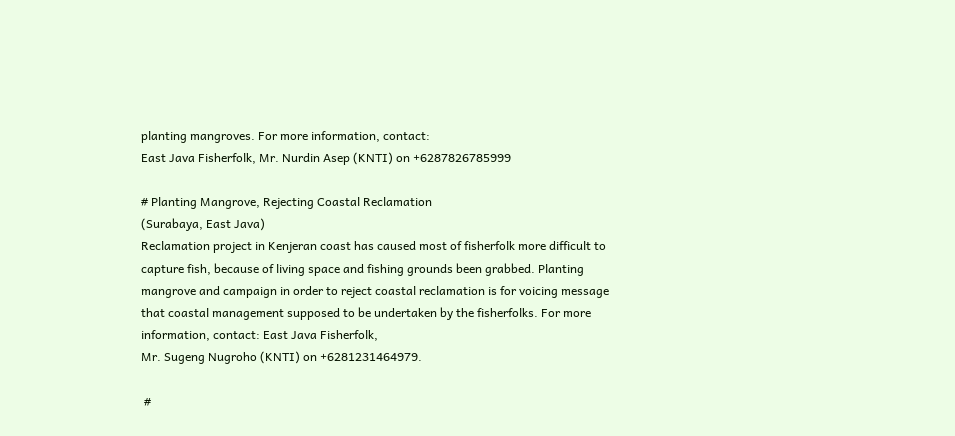planting mangroves. For more information, contact:
East Java Fisherfolk, Mr. Nurdin Asep (KNTI) on +6287826785999

# Planting Mangrove, Rejecting Coastal Reclamation
(Surabaya, East Java)
Reclamation project in Kenjeran coast has caused most of fisherfolk more difficult to capture fish, because of living space and fishing grounds been grabbed. Planting mangrove and campaign in order to reject coastal reclamation is for voicing message that coastal management supposed to be undertaken by the fisherfolks. For more information, contact: East Java Fisherfolk,
Mr. Sugeng Nugroho (KNTI) on +6281231464979.

 #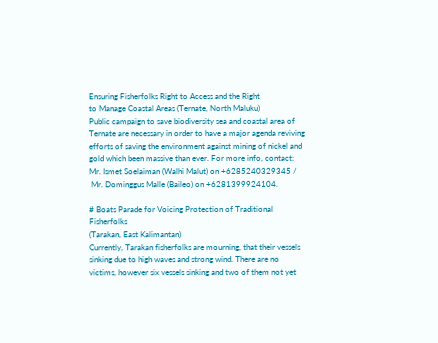Ensuring Fisherfolks Right to Access and the Right
to Manage Coastal Areas (Ternate, North Maluku)
Public campaign to save biodiversity sea and coastal area of Ternate are necessary in order to have a major agenda reviving efforts of saving the environment against mining of nickel and gold which been massive than ever. For more info, contact: Mr. Ismet Soelaiman (Walhi Malut) on +6285240329345 /
 Mr. Dominggus Malle (Baileo) on +6281399924104.

# Boats Parade for Voicing Protection of Traditional Fisherfolks
(Tarakan, East Kalimantan)
Currently, Tarakan fisherfolks are mourning, that their vessels sinking due to high waves and strong wind. There are no victims, however six vessels sinking and two of them not yet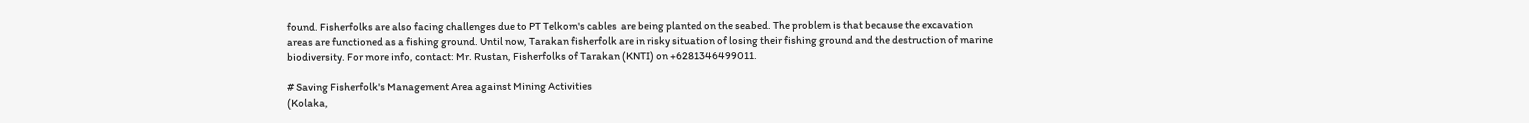found. Fisherfolks are also facing challenges due to PT Telkom's cables  are being planted on the seabed. The problem is that because the excavation areas are functioned as a fishing ground. Until now, Tarakan fisherfolk are in risky situation of losing their fishing ground and the destruction of marine biodiversity. For more info, contact: Mr. Rustan, Fisherfolks of Tarakan (KNTI) on +6281346499011.

# Saving Fisherfolk's Management Area against Mining Activities
(Kolaka,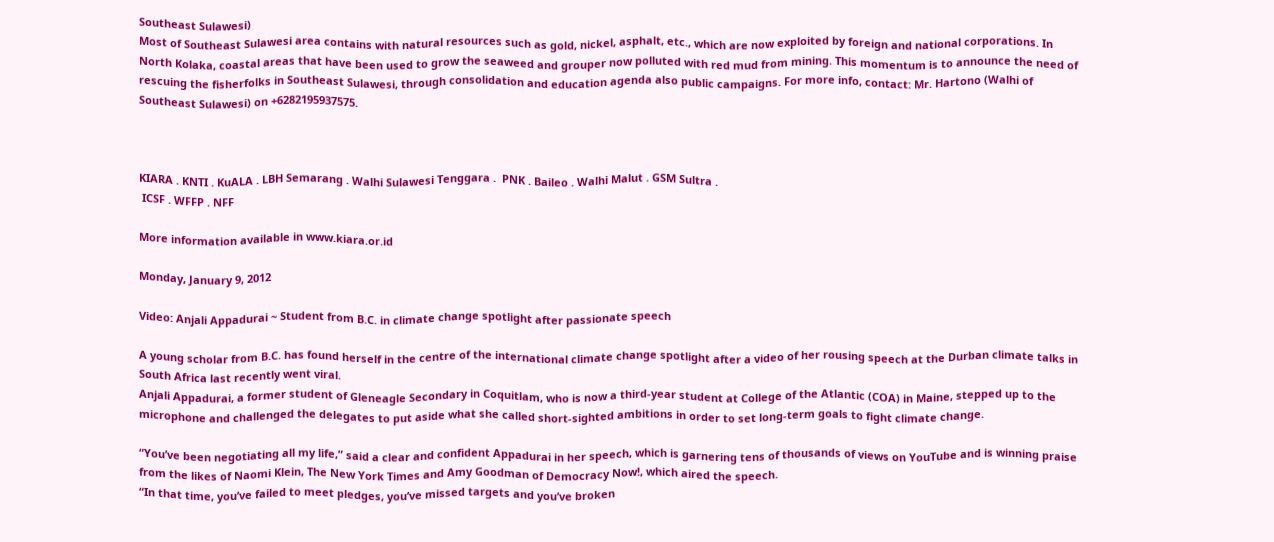Southeast Sulawesi)
Most of Southeast Sulawesi area contains with natural resources such as gold, nickel, asphalt, etc., which are now exploited by foreign and national corporations. In North Kolaka, coastal areas that have been used to grow the seaweed and grouper now polluted with red mud from mining. This momentum is to announce the need of rescuing the fisherfolks in Southeast Sulawesi, through consolidation and education agenda also public campaigns. For more info, contact: Mr. Hartono (Walhi of Southeast Sulawesi) on +6282195937575.



KIARA . KNTI . KuALA . LBH Semarang . Walhi Sulawesi Tenggara .  PNK . Baileo . Walhi Malut . GSM Sultra .
 ICSF . WFFP . NFF

More information available in www.kiara.or.id

Monday, January 9, 2012

Video: Anjali Appadurai ~ Student from B.C. in climate change spotlight after passionate speech

A young scholar from B.C. has found herself in the centre of the international climate change spotlight after a video of her rousing speech at the Durban climate talks in South Africa last recently went viral.
Anjali Appadurai, a former student of Gleneagle Secondary in Coquitlam, who is now a third-year student at College of the Atlantic (COA) in Maine, stepped up to the microphone and challenged the delegates to put aside what she called short-sighted ambitions in order to set long-term goals to fight climate change.

“You’ve been negotiating all my life,” said a clear and confident Appadurai in her speech, which is garnering tens of thousands of views on YouTube and is winning praise from the likes of Naomi Klein, The New York Times and Amy Goodman of Democracy Now!, which aired the speech.
“In that time, you’ve failed to meet pledges, you’ve missed targets and you’ve broken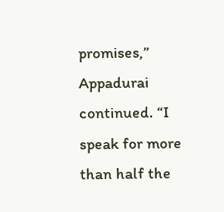promises,” Appadurai continued. “I speak for more than half the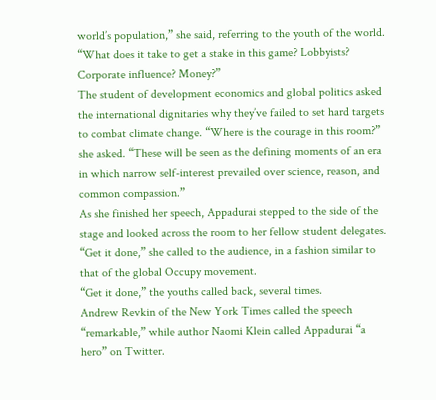world’s population,” she said, referring to the youth of the world. “What does it take to get a stake in this game? Lobbyists? Corporate influence? Money?”
The student of development economics and global politics asked the international dignitaries why they’ve failed to set hard targets to combat climate change. “Where is the courage in this room?” she asked. “These will be seen as the defining moments of an era in which narrow self-interest prevailed over science, reason, and common compassion.”
As she finished her speech, Appadurai stepped to the side of the stage and looked across the room to her fellow student delegates. “Get it done,” she called to the audience, in a fashion similar to that of the global Occupy movement.
“Get it done,” the youths called back, several times.
Andrew Revkin of the New York Times called the speech “remarkable,” while author Naomi Klein called Appadurai “a hero” on Twitter.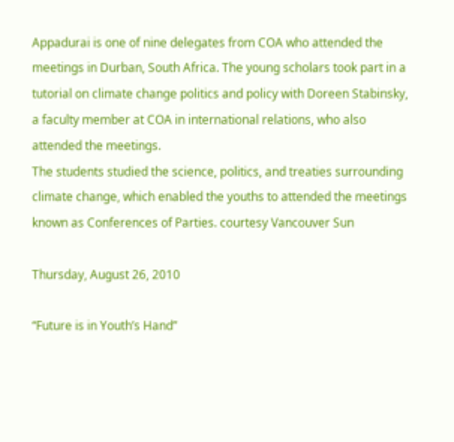Appadurai is one of nine delegates from COA who attended the meetings in Durban, South Africa. The young scholars took part in a tutorial on climate change politics and policy with Doreen Stabinsky, a faculty member at COA in international relations, who also attended the meetings.
The students studied the science, politics, and treaties surrounding climate change, which enabled the youths to attended the meetings known as Conferences of Parties. courtesy Vancouver Sun

Thursday, August 26, 2010

“Future is in Youth’s Hand”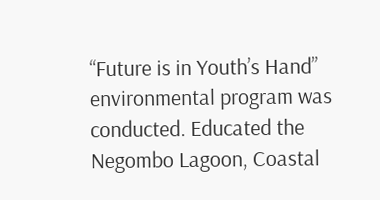“Future is in Youth’s Hand” environmental program was conducted. Educated the Negombo Lagoon, Coastal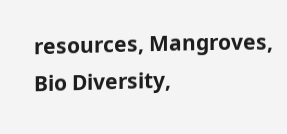resources, Mangroves, Bio Diversity,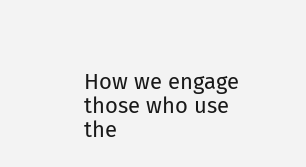How we engage those who use the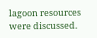lagoon resources were discussed.